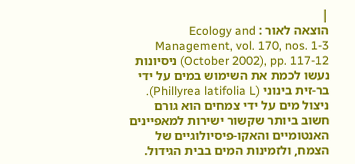|
הוצאה לאור : Ecology and Management, vol. 170, nos. 1-3 (October 2002), pp. 117-12 ניסיונות נעשו לכמת את השימוש במים על ידי בר-זית בינוני (Phillyrea latifolia L). ניצול מים על ידי צמחים הוא גורם חשוב ביותר שקשור ישירות למאפיינים האנטומיים והאקו-פיסיולוגיים של הצמח, ולזמינות המים בבית הגידול.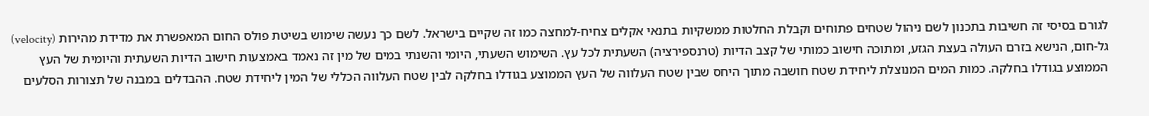לגורם בסיסי זה חשיבות בתכנון לשם ניהול שטחים פתוחים וקבלת החלטות ממשקיות בתנאי אקלים צחיח-למחצה כמו זה שקיים בישראל. לשם כך נעשה שימוש בשיטת פולס החום המאפשרת את מדידת מהירות (velocity) גל-חום, הנישא בזרם העולה בעצת הגזע, ומתוכה חישוב כמותי של קצב הדיות (טרנספירציה) השעתית לכל עץ. השימוש השעתי, היומי והשנתי במים של מין זה נאמד באמצעות חישוב הדיות השעתית והיומית של העץ הממוצע בגודלו בחלקה. כמות המים המנוצלת ליחידת שטח חושבה מתוך היחס שבין שטח העלווה של העץ הממוצע בגודלו בחלקה לבין שטח העלווה הכללי של המין ליחידת שטח. ההבדלים במבנה של תצורות הסלעים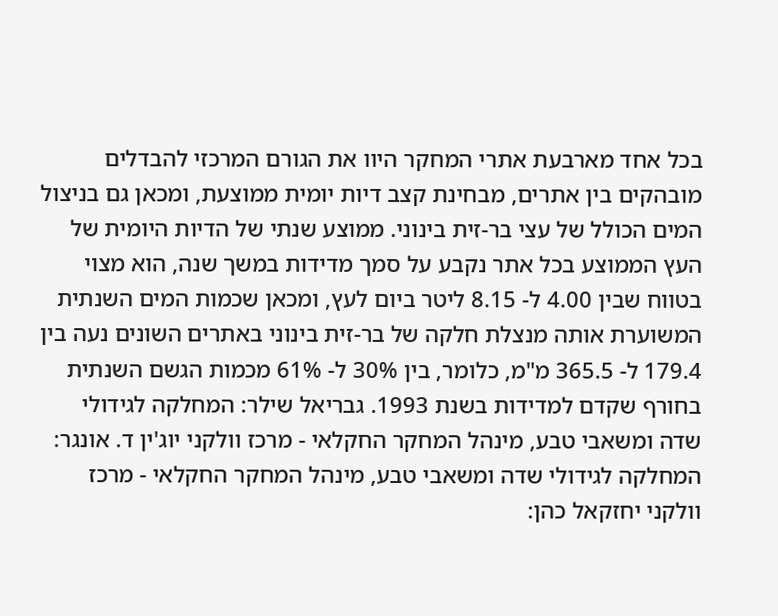בכל אחד מארבעת אתרי המחקר היוו את הגורם המרכזי להבדלים מובהקים בין אתרים, מבחינת קצב דיות יומית ממוצעת, ומכאן גם בניצול המים הכולל של עצי בר-זית בינוני. ממוצע שנתי של הדיות היומית של העץ הממוצע בכל אתר נקבע על סמך מדידות במשך שנה, הוא מצוי בטווח שבין 4.00 ל- 8.15 ליטר ביום לעץ, ומכאן שכמות המים השנתית המשוערת אותה מנצלת חלקה של בר-זית בינוני באתרים השונים נעה בין 179.4 ל- 365.5 מ"מ, כלומר, בין 30% ל- 61% מכמות הגשם השנתית בחורף שקדם למדידות בשנת 1993. גבריאל שילר: המחלקה לגידולי שדה ומשאבי טבע, מינהל המחקר החקלאי - מרכז וולקני יוג'ין ד. אונגר: המחלקה לגידולי שדה ומשאבי טבע, מינהל המחקר החקלאי - מרכז וולקני יחזקאל כהן: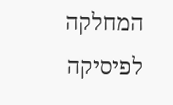המחלקה לפיסיקה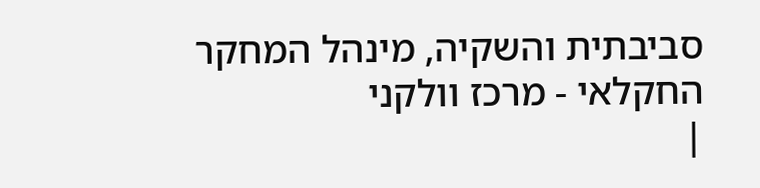סביבתית והשקיה, מינהל המחקר החקלאי - מרכז וולקני
|